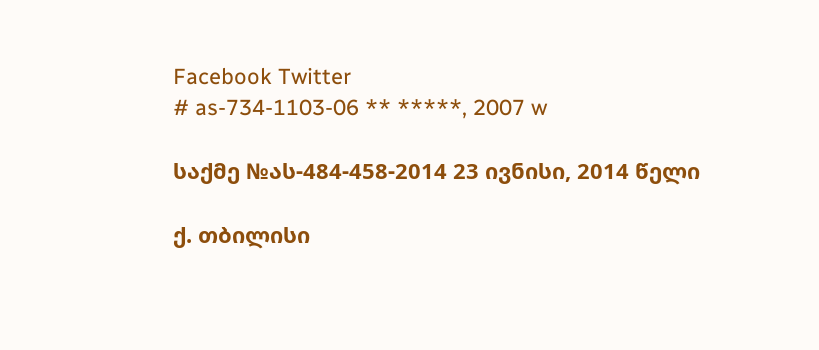Facebook Twitter
# as-734-1103-06 ** *****, 2007 w

საქმე №ას-484-458-2014 23 ივნისი, 2014 წელი

ქ. თბილისი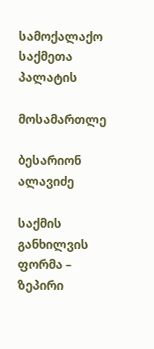სამოქალაქო საქმეთა პალატის

მოსამართლე

ბესარიონ ალავიძე

საქმის განხილვის ფორმა – ზეპირი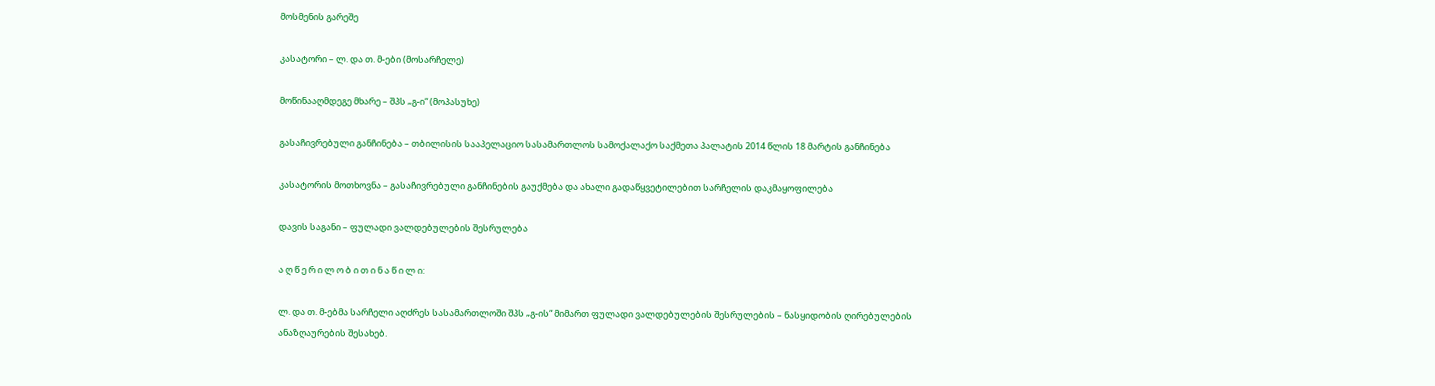მოსმენის გარეშე

კასატორი – ლ. და თ. მ-ები (მოსარჩელე)

მოწინააღმდეგე მხარე – შპს „გ-ი“ (მოპასუხე)

გასაჩივრებული განჩინება – თბილისის სააპელაციო სასამართლოს სამოქალაქო საქმეთა პალატის 2014 წლის 18 მარტის განჩინება

კასატორის მოთხოვნა – გასაჩივრებული განჩინების გაუქმება და ახალი გადაწყვეტილებით სარჩელის დაკმაყოფილება

დავის საგანი – ფულადი ვალდებულების შესრულება

ა ღ წ ე რ ი ლ ო ბ ი თ ი ნ ა წ ი ლ ი:

ლ. და თ. მ-ებმა სარჩელი აღძრეს სასამართლოში შპს „გ-ის“ მიმართ ფულადი ვალდებულების შესრულების – ნასყიდობის ღირებულების ანაზღაურების შესახებ.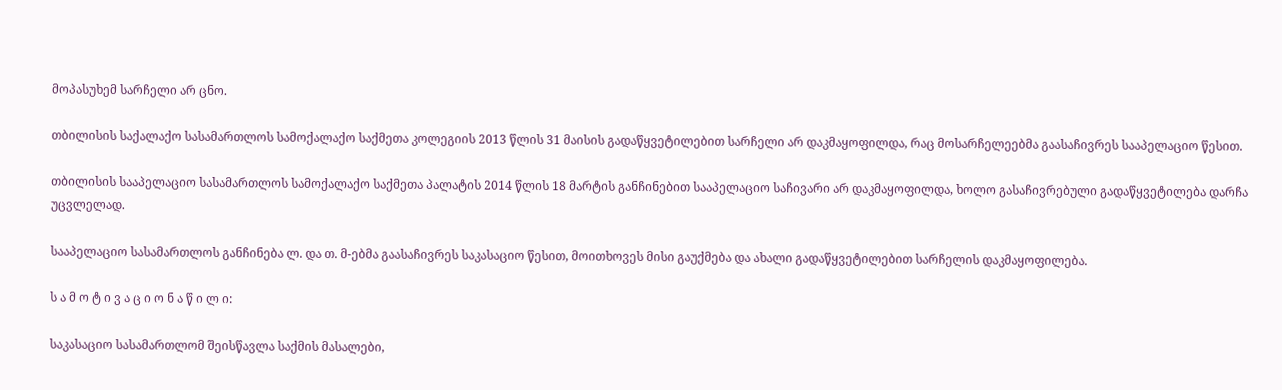მოპასუხემ სარჩელი არ ცნო.

თბილისის საქალაქო სასამართლოს სამოქალაქო საქმეთა კოლეგიის 2013 წლის 31 მაისის გადაწყვეტილებით სარჩელი არ დაკმაყოფილდა, რაც მოსარჩელეებმა გაასაჩივრეს სააპელაციო წესით.

თბილისის სააპელაციო სასამართლოს სამოქალაქო საქმეთა პალატის 2014 წლის 18 მარტის განჩინებით სააპელაციო საჩივარი არ დაკმაყოფილდა, ხოლო გასაჩივრებული გადაწყვეტილება დარჩა უცვლელად.

სააპელაციო სასამართლოს განჩინება ლ. და თ. მ-ებმა გაასაჩივრეს საკასაციო წესით, მოითხოვეს მისი გაუქმება და ახალი გადაწყვეტილებით სარჩელის დაკმაყოფილება.

ს ა მ ო ტ ი ვ ა ც ი ო ნ ა წ ი ლ ი:

საკასაციო სასამართლომ შეისწავლა საქმის მასალები,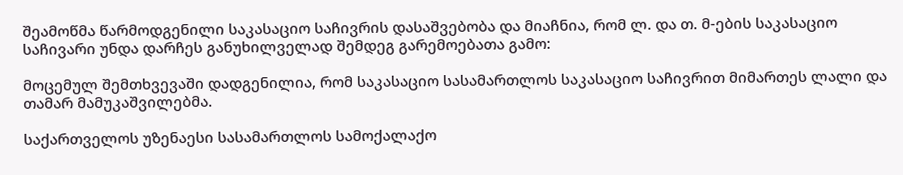შეამოწმა წარმოდგენილი საკასაციო საჩივრის დასაშვებობა და მიაჩნია, რომ ლ. და თ. მ-ების საკასაციო საჩივარი უნდა დარჩეს განუხილველად შემდეგ გარემოებათა გამო:

მოცემულ შემთხვევაში დადგენილია, რომ საკასაციო სასამართლოს საკასაციო საჩივრით მიმართეს ლალი და თამარ მამუკაშვილებმა.

საქართველოს უზენაესი სასამართლოს სამოქალაქო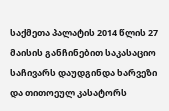საქმეთა პალატის 2014 წლის 27 მაისის განჩინებით საკასაციო საჩივარს დაუდგინდა ხარვეზი და თითოეულ კასატორს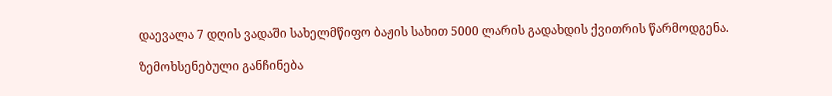დაევალა 7 დღის ვადაში სახელმწიფო ბაჟის სახით 5000 ლარის გადახდის ქვითრის წარმოდგენა.

ზემოხსენებული განჩინება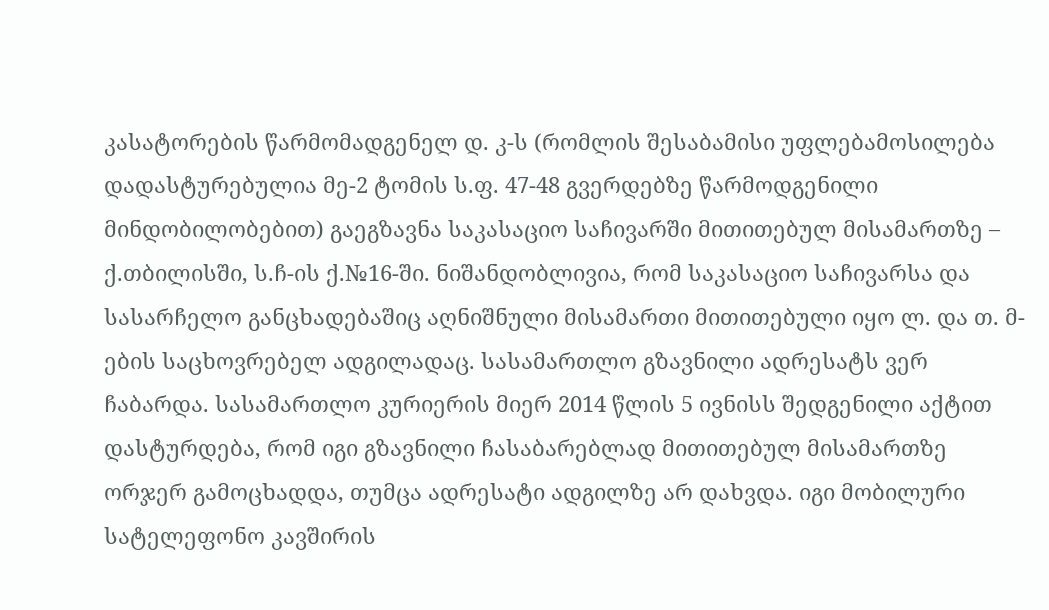კასატორების წარმომადგენელ დ. კ-ს (რომლის შესაბამისი უფლებამოსილება დადასტურებულია მე-2 ტომის ს.ფ. 47-48 გვერდებზე წარმოდგენილი მინდობილობებით) გაეგზავნა საკასაციო საჩივარში მითითებულ მისამართზე – ქ.თბილისში, ს.ჩ-ის ქ.№16-ში. ნიშანდობლივია, რომ საკასაციო საჩივარსა და სასარჩელო განცხადებაშიც აღნიშნული მისამართი მითითებული იყო ლ. და თ. მ-ების საცხოვრებელ ადგილადაც. სასამართლო გზავნილი ადრესატს ვერ ჩაბარდა. სასამართლო კურიერის მიერ 2014 წლის 5 ივნისს შედგენილი აქტით დასტურდება, რომ იგი გზავნილი ჩასაბარებლად მითითებულ მისამართზე ორჯერ გამოცხადდა, თუმცა ადრესატი ადგილზე არ დახვდა. იგი მობილური სატელეფონო კავშირის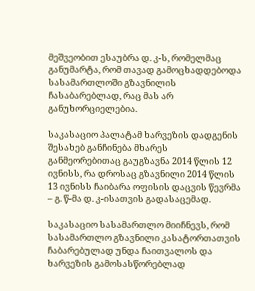მეშვეობით ესაუბრა დ. კ-ს, რომელმაც განუმარტა, რომ თავად გამოცხადდებოდა სასამართლოში გზავნილის ჩასაბარებლად, რაც მას არ განუხორციელებია.

საკასაციო პალატამ ხარვეზის დადგენის შესახებ განჩინება მხარეს განმეორებითაც გაუგზავნა 2014 წლის 12 ივნისს, რა დროსაც გზავნილი 2014 წლის 13 ივნისს ჩაიბარა ოფისის დაცვის წევრმა – გ. წ-მა დ. კ-ისათვის გადასაცემად.

საკასაციო სასამართლო მიიჩნევს, რომ სასამართლო გზავნილი კასატორთათვის ჩაბარებულად უნდა ჩაითვალოს და ხარვეზის გამოსასწორებლად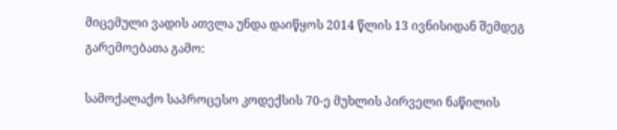მიცემული ვადის ათვლა უნდა დაიწყოს 2014 წლის 13 ივნისიდან შემდეგ გარემოებათა გამო:

სამოქალაქო საპროცესო კოდექსის 70-ე მუხლის პირველი ნაწილის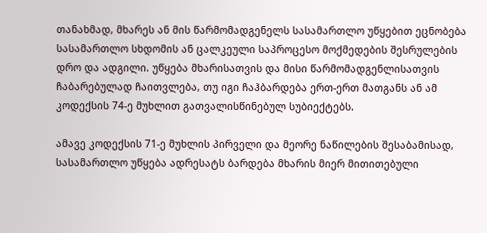თანახმად, მხარეს ან მის წარმომადგენელს სასამართლო უწყებით ეცნობება სასამართლო სხდომის ან ცალკეული საპროცესო მოქმედების შესრულების დრო და ადგილი. უწყება მხარისათვის და მისი წარმომადგენლისათვის ჩაბარებულად ჩაითვლება, თუ იგი ჩაჰბარდება ერთ-ერთ მათგანს ან ამ კოდექსის 74-ე მუხლით გათვალისწინებულ სუბიექტებს.

ამავე კოდექსის 71-ე მუხლის პირველი და მეორე ნაწილების შესაბამისად, სასამართლო უწყება ადრესატს ბარდება მხარის მიერ მითითებული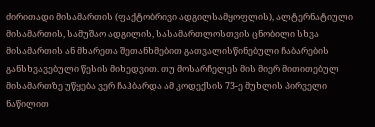ძირითადი მისამართის (ფაქტობრივი ადგილსამყოფლის), ალტერნატიული მისამართის, სამუშაო ადგილის, სასამართლოსთვის ცნობილი სხვა მისამართის ან მხარეთა შეთანხმებით გათვალისწინებული ჩაბარების განსხვავებული წესის მიხედვით. თუ მოსარჩელეს მის მიერ მითითებულ მისამართზე უწყება ვერ ჩაჰბარდა ამ კოდექსის 73-ე მუხლის პირველი ნაწილით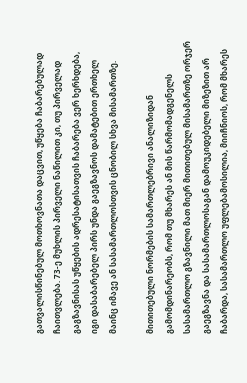გათვალისწინებულ მოთხოვნათა დაცვით, უწყება ჩაბარებულად ჩაითვლება. 73-ე მუხლის პირველი ნაწილით კი, თუ პირველად გაგზავნისას უწყების ადრესატისათვის ჩაბარება ვერ ხერხდება, იგი დასაბარებელ პირს უნდა გაეგზავნოს დამატებით ერთხელ მაინც იმავე ან სასამართლოსთვის ცნობილ სხვა მისამართზე.

მითითებული ნორმების სამართლებრივი ანალიზიდან გამომდინარეობს, რომ თუ მხარეს ან მის წარმომადგენელს სასამართლო გზავნილი მათ მიერ მითითებულ მისამართზე ორჯერ გაეგზავნა და სასამართლოსაგან დამოუკიდებელი მიზეზით არ ჩაბარდა, სასამართლო უფლებამოსილია, მიიჩნიოს, რომ მხარეს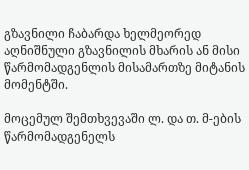გზავნილი ჩაბარდა ხელმეორედ აღნიშნული გზავნილის მხარის ან მისი წარმომადგენლის მისამართზე მიტანის მომენტში.

მოცემულ შემთხვევაში ლ. და თ. მ-ების წარმომადგენელს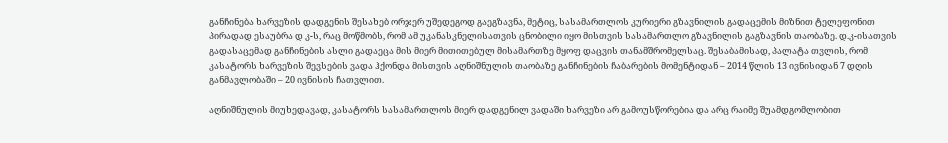განჩინება ხარვეზის დადგენის შესახებ ორჯერ უშედეგოდ გაეგზავნა, მეტიც, სასამართლოს კურიერი გზავნილის გადაცემის მიზნით ტელეფონით პირადად ესაუბრა დ კ-ს, რაც მოწმობს, რომ ამ უკანასკნელისათვის ცნობილი იყო მისთვის სასამართლო გზავნილის გაგზავნის თაობაზე. დ.კ-ისათვის გადასაცემად განჩინების ასლი გადაეცა მის მიერ მითითებულ მისამართზე მყოფ დაცვის თანამშრომელსაც. შესაბამისად, პალატა თვლის, რომ კასატორს ხარვეზის შევსების ვადა ჰქონდა მისთვის აღნიშნულის თაობაზე განჩინების ჩაბარების მომენტიდან – 2014 წლის 13 ივნისიდან 7 დღის განმავლობაში – 20 ივნისის ჩათვლით.

აღნიშნულის მიუხედავად, კასატორს სასამართლოს მიერ დადგენილ ვადაში ხარვეზი არ გამოუსწორებია და არც რაიმე შუამდგომლობით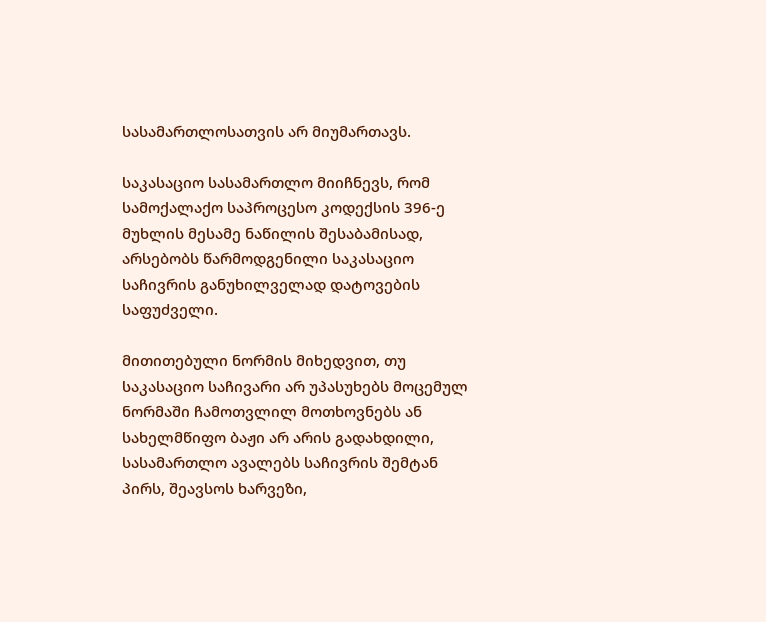სასამართლოსათვის არ მიუმართავს.

საკასაციო სასამართლო მიიჩნევს, რომ სამოქალაქო საპროცესო კოდექსის 396-ე მუხლის მესამე ნაწილის შესაბამისად, არსებობს წარმოდგენილი საკასაციო საჩივრის განუხილველად დატოვების საფუძველი.

მითითებული ნორმის მიხედვით, თუ საკასაციო საჩივარი არ უპასუხებს მოცემულ ნორმაში ჩამოთვლილ მოთხოვნებს ან სახელმწიფო ბაჟი არ არის გადახდილი, სასამართლო ავალებს საჩივრის შემტან პირს, შეავსოს ხარვეზი,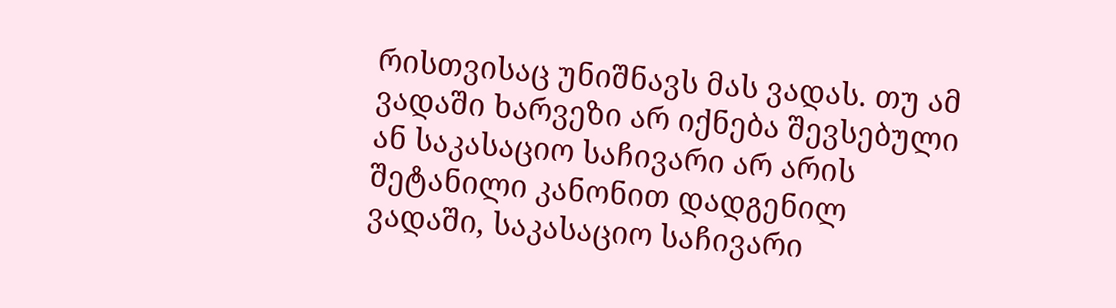რისთვისაც უნიშნავს მას ვადას. თუ ამ ვადაში ხარვეზი არ იქნება შევსებული ან საკასაციო საჩივარი არ არის შეტანილი კანონით დადგენილ ვადაში, საკასაციო საჩივარი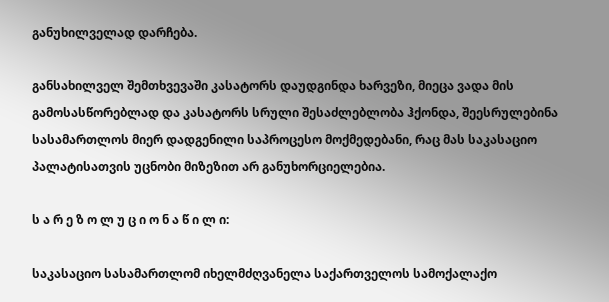განუხილველად დარჩება.

განსახილველ შემთხვევაში კასატორს დაუდგინდა ხარვეზი, მიეცა ვადა მის გამოსასწორებლად და კასატორს სრული შესაძლებლობა ჰქონდა, შეესრულებინა სასამართლოს მიერ დადგენილი საპროცესო მოქმედებანი, რაც მას საკასაციო პალატისათვის უცნობი მიზეზით არ განუხორციელებია.

ს ა რ ე ზ ო ლ უ ც ი ო ნ ა წ ი ლ ი:

საკასაციო სასამართლომ იხელმძღვანელა საქართველოს სამოქალაქო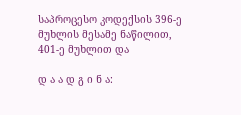საპროცესო კოდექსის 396-ე მუხლის მესამე ნაწილით, 401-ე მუხლით და

დ ა ა დ გ ი ნ ა: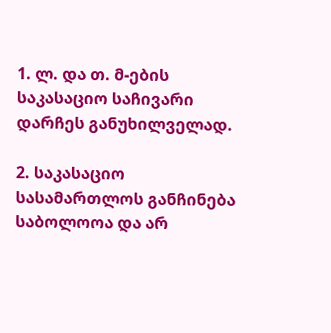1. ლ. და თ. მ-ების საკასაციო საჩივარი დარჩეს განუხილველად.

2. საკასაციო სასამართლოს განჩინება საბოლოოა და არ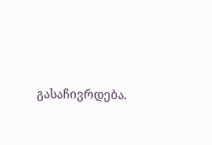გასაჩივრდება.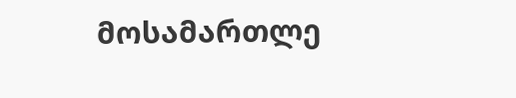მოსამართლე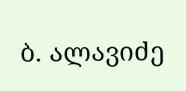ბ. ალავიძე